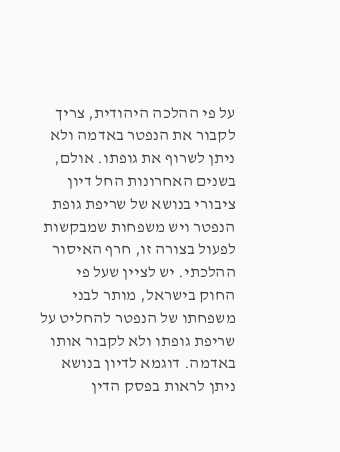על פי ההלכה היהודית, צריך לקבור את הנפטר באדמה ולא ניתן לשרוף את גופתו. אולם, בשנים האחרונות החל דיון ציבורי בנושא של שריפת גופת הנפטר ויש משפחות שמבקשות לפעול בצורה זו, חרף האיסור ההלכתי. יש לציין שעל פי החוק בישראל, מותר לבני משפחתו של הנפטר להחליט על שריפת גופתו ולא לקבור אותו באדמה. דוגמא לדיון בנושא ניתן לראות בפסק הדין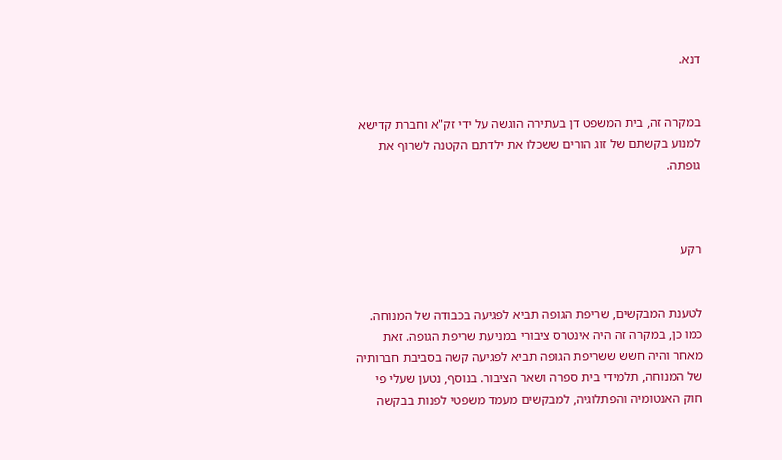דנא.


במקרה זה, בית המשפט דן בעתירה הוגשה על ידי זק"א וחברת קדישא למנוע בקשתם של זוג הורים ששכלו את ילדתם הקטנה לשרוף את גופתה.



רקע


לטענת המבקשים, שריפת הגופה תביא לפגיעה בכבודה של המנוחה. כמו כן, במקרה זה היה אינטרס ציבורי במניעת שריפת הגופה. זאת מאחר והיה חשש ששריפת הגופה תביא לפגיעה קשה בסביבת חברותיה של המנוחה, תלמידי בית ספרה ושאר הציבור. בנוסף, נטען שעלי פי חוק האנטומיה והפתלוגיה, למבקשים מעמד משפטי לפנות בבקשה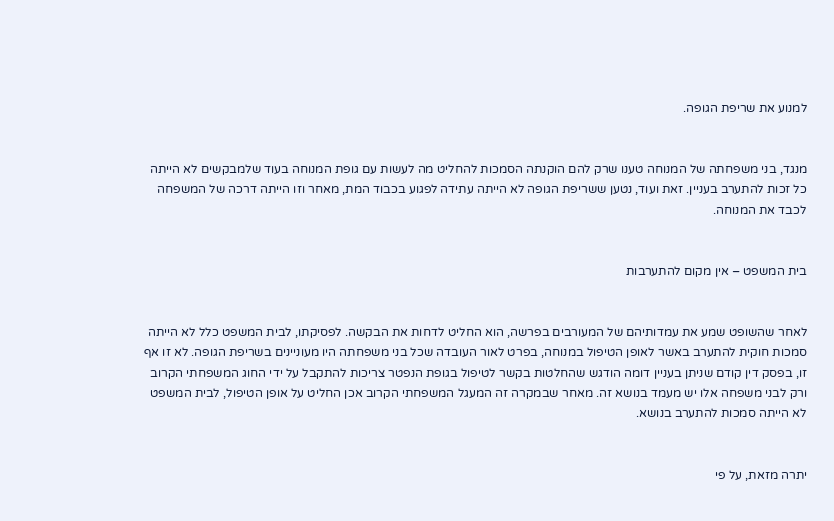למנוע את שריפת הגופה.


מנגד, בני משפחתה של המנוחה טענו שרק להם הוקנתה הסמכות להחליט מה לעשות עם גופת המנוחה בעוד שלמבקשים לא הייתה כל זכות להתערב בעניין. זאת ועוד, נטען ששריפת הגופה לא הייתה עתידה לפגוע בכבוד המת, מאחר וזו הייתה דרכה של המשפחה לכבד את המנוחה.


בית המשפט – אין מקום להתערבות


לאחר שהשופט שמע את עמדותיהם של המעורבים בפרשה, הוא החליט לדחות את הבקשה. לפסיקתו, לבית המשפט כלל לא הייתה סמכות חוקית להתערב באשר לאופן הטיפול במנוחה, בפרט לאור העובדה שכל בני משפחתה היו מעוניינים בשריפת הגופה. לא זו אף זו, בפסק דין קודם שניתן בעניין דומה הודגש שהחלטות בקשר לטיפול בגופת הנפטר צריכות להתקבל על ידי החוג המשפחתי הקרוב ורק לבני משפחה אלו יש מעמד בנושא זה. מאחר שבמקרה זה המעגל המשפחתי הקרוב אכן החליט על אופן הטיפול, לבית המשפט לא הייתה סמכות להתערב בנושא.


יתרה מזאת, על פי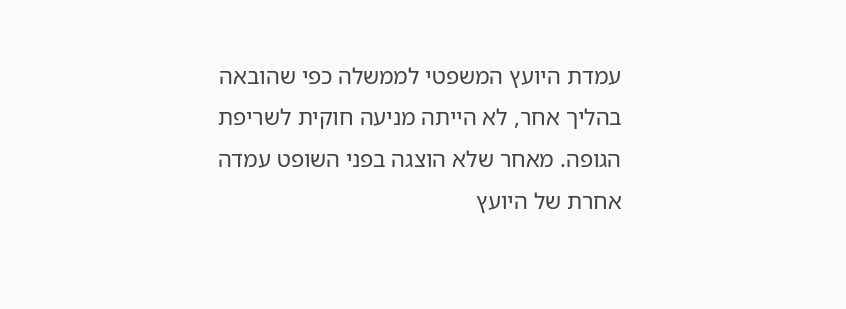עמדת היועץ המשפטי לממשלה כפי שהובאה בהליך אחר, לא הייתה מניעה חוקית לשריפת הגופה. מאחר שלא הוצגה בפני השופט עמדה אחרת של היועץ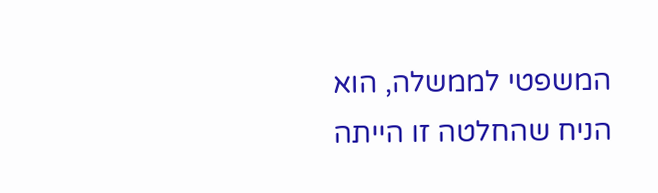המשפטי לממשלה, הוא הניח שהחלטה זו הייתה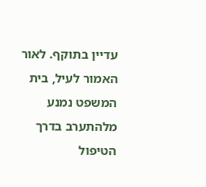עדיין בתוקף. לאור האמור לעיל, בית המשפט נמנע מלהתערב בדרך הטיפול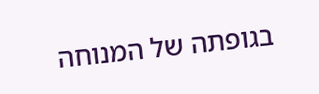בגופתה של המנוחה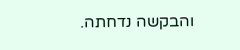והבקשה נדחתה.